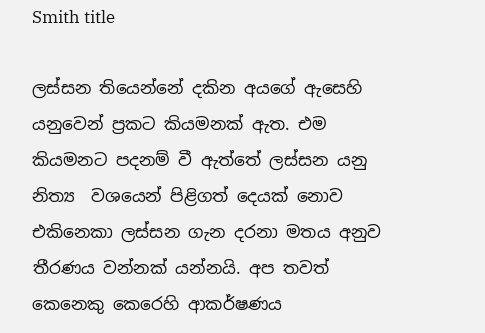Smith title

ලස්සන තියෙන්නේ දකින අයගේ ඇසෙහි යනුවෙන් ප්‍රකට කියමනක් ඇත. එම කියමනට පදනම් වී ඇත්තේ ලස්සන යනු  නිත්‍ය  වශයෙන් පිළිගත් දෙයක් නොව එකිනෙකා ලස්සන ගැන දරනා මතය අනුව තීරණය වන්නක් යන්නයි. අප තවත් කෙනෙකු කෙරෙහි ආකර්ෂණය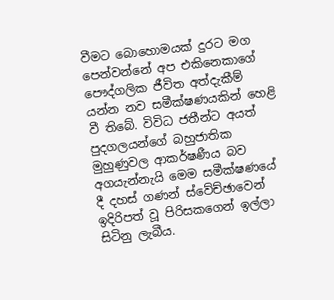වීමට බොහොමයක් දුරට මග පෙන්වන්නේ අප එකිනෙකාගේ පෞද්ගලික ජීවිත අත්දැකීම් යන්න නව සමීක්ෂණයකින් හෙළි වී තිබේ. විවිධ ජතීන්ට අයත් පුදගලයන්ගේ බහුජාතික මුහුණුවල ආකර්ෂණීය බව අගයැන්නැයි මෙම සමීක්ෂණයේ  දී දහස් ගණන් ස්වේච්ඡාවෙන් ඉදිරිපත් වූ පිරිසකගෙන් ඉල්ලා සිටිනු ලැබීය.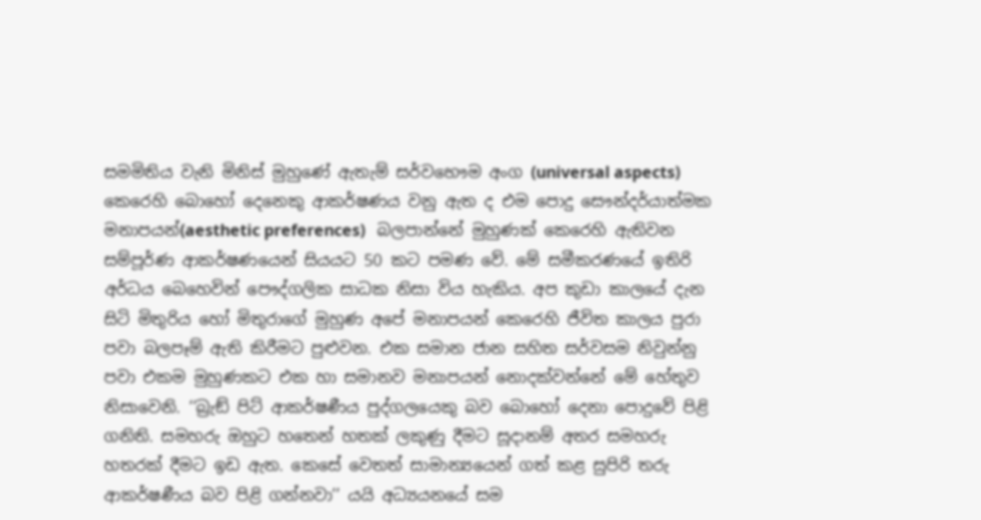සමමිතිය වැනි මිනිස් මුහුණේ ඇතැම් සර්වභෞම අංග (universal aspects) කෙරෙහි බොහෝ දෙනෙකු ආකර්ෂණය වනු ඇත ද එම පොදු සෞන්දර්යාත්මක මනාපයන්(aesthetic preferences)   බලපාන්නේ මුහුණක් කෙරෙහි ඇතිවන සම්පූර්ණ ආකර්ෂණයෙන් සියයට 50 කට පමණ වේ. මේ සමීකරණයේ ඉතිරි අර්ධය බෙහෙවින් පෞද්ගලික සාධක නිසා විය හැකිය. අප කුඩා කාලයේ දැන සිටි මිතුරිය හෝ මිතුරාගේ මුහුණ අපේ මනාපයන් කෙරෙහි ජීවිත කාලය පුරා පවා බලපෑම් ඇති කිරීමට පුළුවන. එක සමාන ජාන සහිත සර්වසම නිවුන්නු පවා එකම මුහුණකට එක හා සමානව මනාපයන් නොදක්වන්නේ මේ හේතුව නිසාවෙනි. ‘‘බ්‍රැඞ් පිට් ආකර්ෂණීය පුද්ගලයෙකු බව බොහෝ දෙනා පොදුවේ පිළි ගනිති. සමහරු ඔහුට හතෙන් හතක් ලකුණු දීමට සූදානම් අතර සමහරු හතරක් දීමට ඉඩ ඇත. කෙසේ වෙතත් සාමාන්‍යයෙන් ගත් කළ සුපිරි තරු ආකර්ෂණීය බව පිළි ගන්නවා’’ යයි අධ්‍යයනයේ සම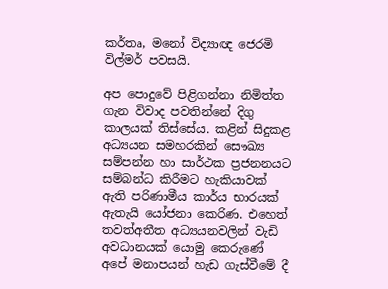කර්තෘ, මනෝ විද්‍යාඥ ජෙරමි විල්මර් පවසයි.

අප පොදුවේ පිළිගන්නා නිමිත්ත ගැන විවාද පවතින්නේ දිගු කාලයක් තිස්සේය. කළින් සිදුකළ අධ්‍යයන සමහරකින් සෞඛ්‍ය සම්පන්න හා සාර්ථක ප්‍රජනනයට සම්බන්ධ කිරීමට හැකියාවක් ඇති පරිණාමීය කාර්ය භාරයක් ඇතැයි යෝජනා කෙරිණ. එහෙත් තවත්අතීත අධ්‍යයනවලින් වැඩි අවධානයක් යොමු කෙරුණේ අපේ මනාපයන් හැඩ ගැස්වීමේ දී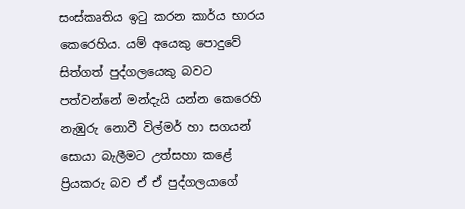සංස්කෘතිය ඉටු කරන කාර්ය භාරය කෙරෙහිය. යම් අයෙකු පොදුවේ සිත්ගත් පුද්ගලයෙකු බවට පත්වන්නේ මන්දැයි යන්න කෙරෙහි නැඹුරු නොවී විල්මර් හා සගයන් සොයා බැලීමට උත්සහා කළේ ප්‍රියකරු බව ඒ ඒ පුද්ගලයාගේ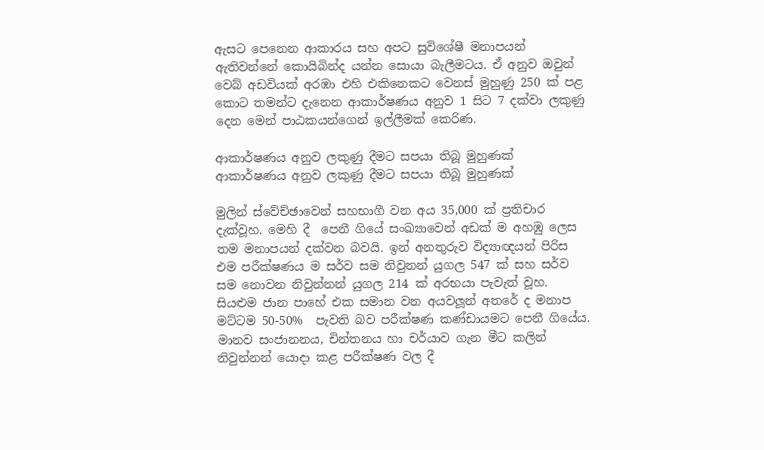ඇසට පෙනෙන ආකාරය සහ අපට සුවිශේෂී මනාපයන් ඇතිවන්නේ කොයිබින්ද යන්න සොයා බැලීමටය. ඒ අනුව ඔවුන් වෙබ් අඩවියක් අරඹා එහි එකිනෙකට වෙනස් මුහුණු 250 ක් පළ කොට තමන්ට දැනෙන ආකාර්ෂණය අනුව 1 සිට 7 දක්වා ලකුණු දෙන මෙන් පාඨකයන්ගෙන් ඉල්ලීමක් කෙරිණ.

ආකාර්ෂණය අනුව ලකුණු දීමට සපයා තිබූ මුහුණක්
ආකාර්ෂණය අනුව ලකුණු දීමට සපයා තිබූ මුහුණක්

මුලින් ස්වේච්ඡාවෙන් සහභාගී වන අය 35,000 ක් ප්‍රතිචාර දැක්වූහ. මෙහි දී  පෙනී ගියේ සංඛ්‍යාවෙන් අඩක් ම අහඹු ලෙස තම මනාපයන් දක්වන බවයි. ඉන් අනතුරුව විද්‍යාඥයන් පිරිස එම පරීක්ෂණය ම සර්ව සම නිවුනන් යුගල 547 ක් සහ සර්ව සම නොවන නිවුන්නන් යුගල 214 ක් අරභයා පැවැත් වූහ. සියළුම ජාන පාහේ එක සමාන වන අයවලූන් අතරේ ද මනාප මට්ටම 50-50%  පැවති බව පරීක්ෂණ කණ්ඩායමට පෙනී ගියේය. මානව සංජානනය, චින්තනය හා චර්යාව ගැන මීට කලින් නිවුන්නන් යොදා කළ පරීක්ෂණ වල දී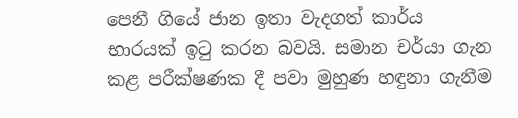පෙනී ගියේ ජාන ඉතා වැදගත් කාර්ය භාරයක් ඉටු කරන බවයි. සමාන චර්යා ගැන කළ පරීක්ෂණක දී පවා මුහුණ හඳුනා ගැනීම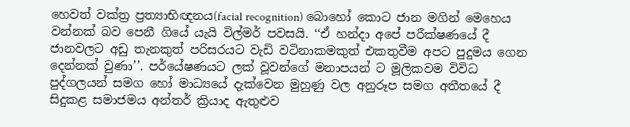හෙවත් වක්ත්‍ර ප්‍රත්‍යාභිඥනය(facial recognition) බොහෝ කොට ජාන මගින් මෙහෙය වන්නක් බව පෙනී ගියේ යැයි විල්මර් පවසයි. ‘‘ඒ හන්දා අපේ පරීක්ෂණයේ දී ජානවලට අඩු තැනකුත් පරිසරයට වැඩි වටිනාකමකුත් එකතුවීම අපට පුදුමය ගෙන දෙන්නක් වුණා’’. පර්යේෂණයට ලක් වූවන්ගේ මනාපයන් ට මූලිකවම විවිධ පුද්ගලයන් සමග හෝ මාධ්‍යයේ දැක්වෙන මුහුණු වල අනුරූප සමග අතීතයේ දී සිදුකළ සමාජමය අන්තර් ක්‍රියාද ඇතුළුව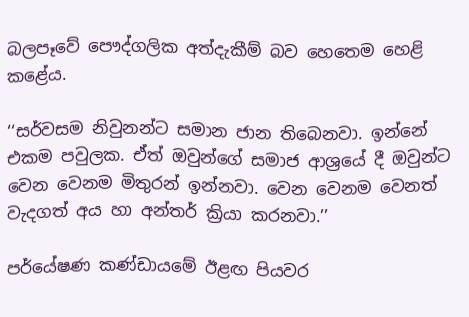බලපෑවේ පෞද්ගලික අත්දැකීම් බව හෙතෙම හෙළි කළේය.

‘‘සර්වසම නිවුනන්ට සමාන ජාන තිබෙනවා. ඉන්නේ එකම පවුලක. ඒත් ඔවුන්ගේ සමාජ ආශ්‍රයේ දී ඔවුන්ට වෙන වෙනම මිතුරන් ඉන්නවා. වෙන වෙනම වෙනත් වැදගත් අය හා අන්තර් ක්‍රියා කරනවා.’’

පර්යේෂණ කණ්ඩායමේ ඊළඟ පියවර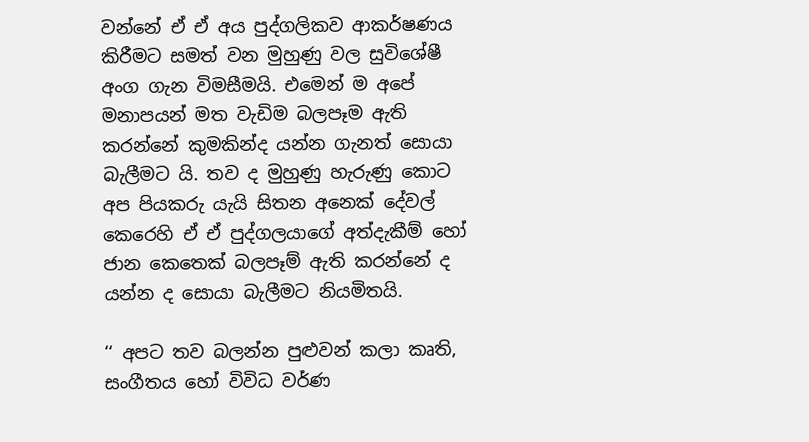වන්නේ ඒ ඒ අය පුද්ගලිකව ආකර්ෂණය කිරීමට සමත් වන මුහුණු වල සුවිශේෂී අංග ගැන විමසීමයි. එමෙන් ම අපේ මනාපයන් මත වැඩිම බලපෑම ඇති කරන්නේ කුමකින්ද යන්න ගැනත් සොයා බැලීමට යි. තව ද මුහුණු හැරුණු කොට අප පියකරු යැයි සිතන අනෙක් දේවල් කෙරෙහි ඒ ඒ පුද්ගලයාගේ අත්දැකීම් හෝ ජාන කෙතෙක් බලපෑම් ඇති කරන්නේ ද යන්න ද සොයා බැලීමට නියමිතයි.

‘‘ අපට තව බලන්න පුළුවන් කලා කෘති, සංගීතය හෝ විවිධ වර්ණ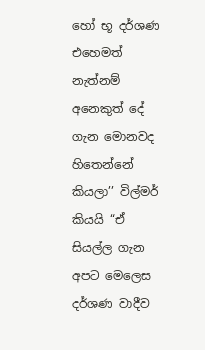හෝ භූ දර්ශණ එහෙමත් නැත්නම් අනෙකුත් දේ ගැන මොනවද හිතෙන්නේ කියලා’’ විල්මර් කියයි “ඒ සියල්ල ගැන අපට මෙලෙස දර්ශණ වාදීව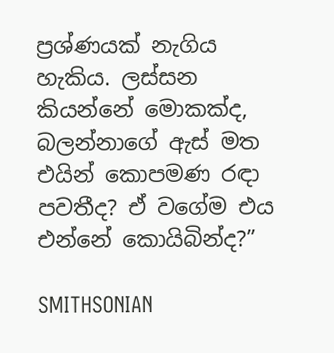ප්‍රශ්ණයක් නැගිය හැකිය. ලස්සන කියන්නේ මොකක්ද, බලන්නාගේ ඇස් මත එයින් කොපමණ රඳා පවතීද? ඒ වගේම එය එන්නේ කොයිබින්ද?”

SMITHSONIAN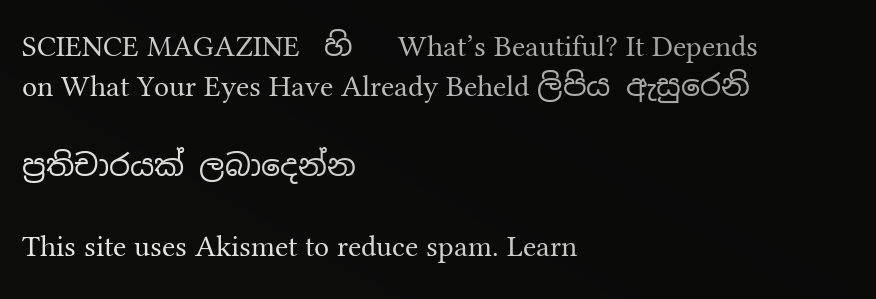SCIENCE MAGAZINE   හි   What’s Beautiful? It Depends on What Your Eyes Have Already Beheld ලිපිය ඇසුරෙනි

ප්‍රතිචාරයක් ලබාදෙන්න

This site uses Akismet to reduce spam. Learn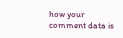how your comment data is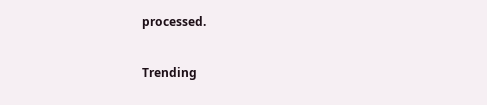processed.

Trending